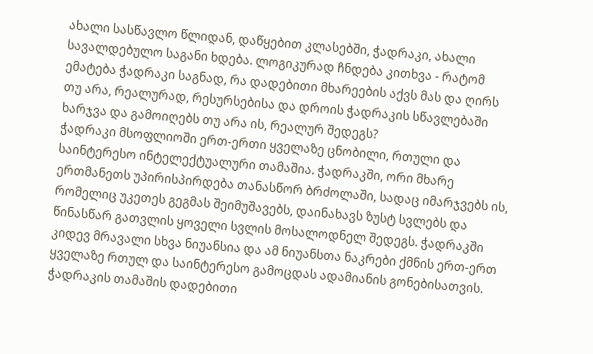ახალი სასწავლო წლიდან, დაწყებით კლასებში, ჭადრაკი, ახალი სავალდებულო საგანი ხდება. ლოგიკურად ჩნდება კითხვა - რატომ ემატება ჭადრაკი საგნად, რა დადებითი მხარეების აქვს მას და ღირს თუ არა, რეალურად, რესურსებისა და დროის ჭადრაკის სწავლებაში ხარჯვა და გამოიღებს თუ არა ის, რეალურ შედეგს?
ჭადრაკი მსოფლიოში ერთ-ერთი ყველაზე ცნობილი, რთული და საინტერესო ინტელექტუალური თამაშია. ჭადრაკში, ორი მხარე ერთმანეთს უპირისპირდება თანასწორ ბრძოლაში, სადაც იმარჯვებს ის, რომელიც უკეთეს გეგმას შეიმუშავებს, დაინახავს ზუსტ სვლებს და წინასწარ გათვლის ყოველი სვლის მოსალოდნელ შედეგს. ჭადრაკში კიდევ მრავალი სხვა ნიუანსია და ამ ნიუანსთა ნაკრები ქმნის ერთ-ერთ ყველაზე რთულ და საინტერესო გამოცდას ადამიანის გონებისათვის.
ჭადრაკის თამაშის დადებითი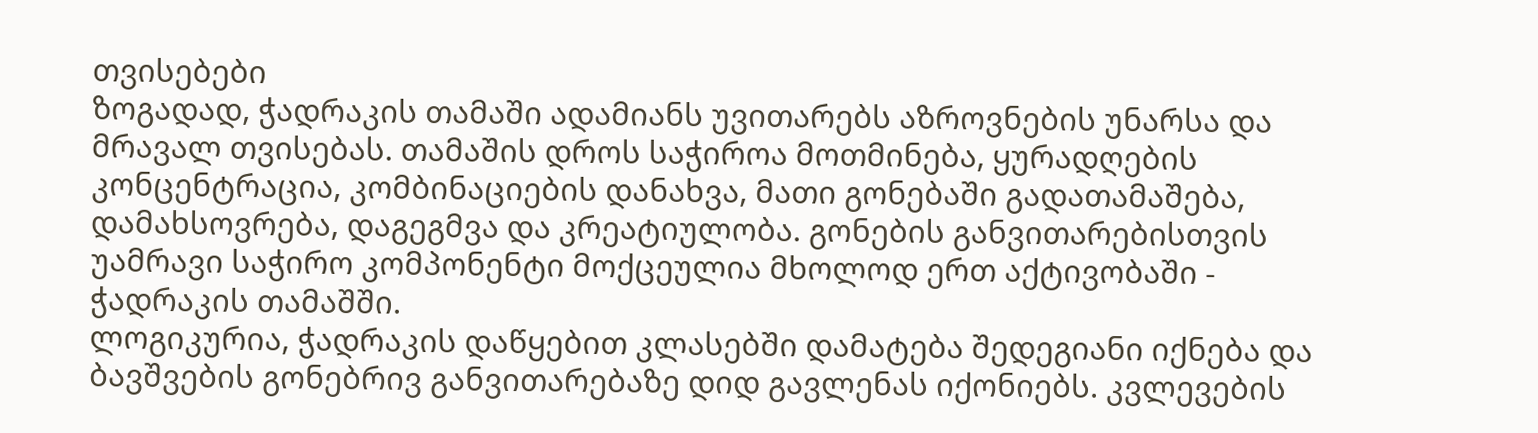თვისებები
ზოგადად, ჭადრაკის თამაში ადამიანს უვითარებს აზროვნების უნარსა და მრავალ თვისებას. თამაშის დროს საჭიროა მოთმინება, ყურადღების კონცენტრაცია, კომბინაციების დანახვა, მათი გონებაში გადათამაშება, დამახსოვრება, დაგეგმვა და კრეატიულობა. გონების განვითარებისთვის უამრავი საჭირო კომპონენტი მოქცეულია მხოლოდ ერთ აქტივობაში - ჭადრაკის თამაშში.
ლოგიკურია, ჭადრაკის დაწყებით კლასებში დამატება შედეგიანი იქნება და ბავშვების გონებრივ განვითარებაზე დიდ გავლენას იქონიებს. კვლევების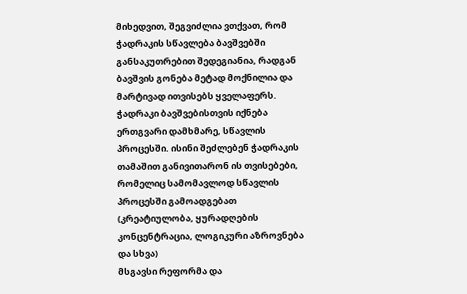მიხედვით, შეგვიძლია ვთქვათ, რომ ჭადრაკის სწავლება ბავშვებში განსაკუთრებით შედეგიანია, რადგან ბავშვის გონება მეტად მოქნილია და მარტივად ითვისებს ყველაფერს. ჭადრაკი ბავშვებისთვის იქნება ერთგვარი დამხმარე, სწავლის პროცესში. ისინი შეძლებენ ჭადრაკის თამაშით განივითარონ ის თვისებები, რომელიც სამომავლოდ სწავლის პროცესში გამოადგებათ (კრეატიულობა, ყურადღების კონცენტრაცია, ლოგიკური აზროვნება და სხვა)
მსგავსი რეფორმა და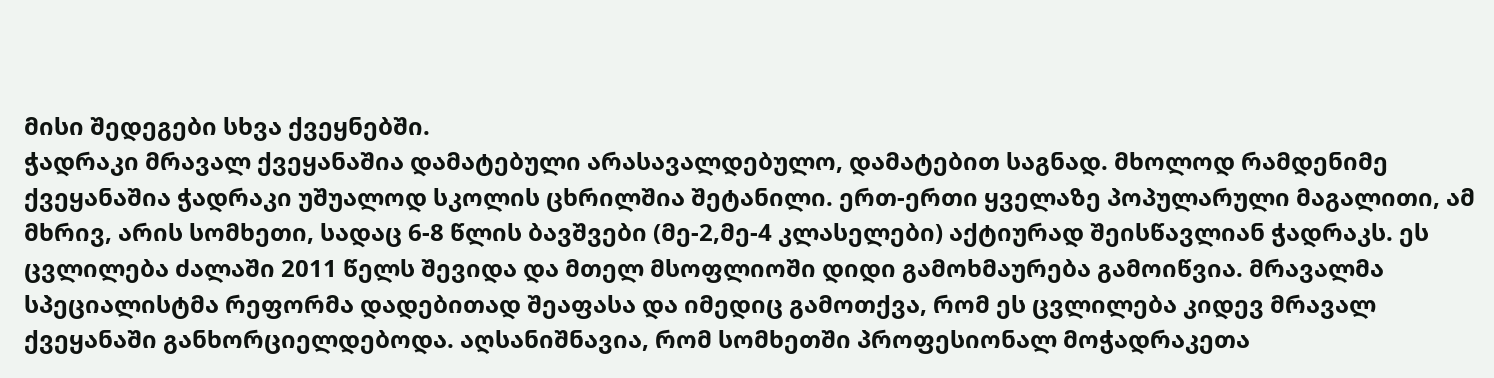მისი შედეგები სხვა ქვეყნებში.
ჭადრაკი მრავალ ქვეყანაშია დამატებული არასავალდებულო, დამატებით საგნად. მხოლოდ რამდენიმე ქვეყანაშია ჭადრაკი უშუალოდ სკოლის ცხრილშია შეტანილი. ერთ-ერთი ყველაზე პოპულარული მაგალითი, ამ მხრივ, არის სომხეთი, სადაც 6-8 წლის ბავშვები (მე-2,მე-4 კლასელები) აქტიურად შეისწავლიან ჭადრაკს. ეს ცვლილება ძალაში 2011 წელს შევიდა და მთელ მსოფლიოში დიდი გამოხმაურება გამოიწვია. მრავალმა სპეციალისტმა რეფორმა დადებითად შეაფასა და იმედიც გამოთქვა, რომ ეს ცვლილება კიდევ მრავალ ქვეყანაში განხორციელდებოდა. აღსანიშნავია, რომ სომხეთში პროფესიონალ მოჭადრაკეთა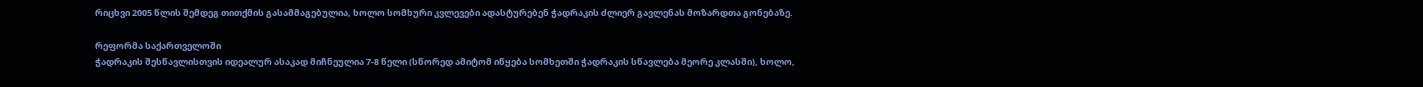რიცხვი 2005 წლის შემდეგ თითქმის გასამმაგებულია, ხოლო სომხური კვლევები ადასტურებენ ჭადრაკის ძლიერ გავლენას მოზარდთა გონებაზე.

რეფორმა საქართველოში
ჭადრაკის შესწავლისთვის იდეალურ ასაკად მიჩნეულია 7-8 წელი (სწორედ ამიტომ იწყება სომხეთში ჭადრაკის სწავლება მეორე კლასში), ხოლო,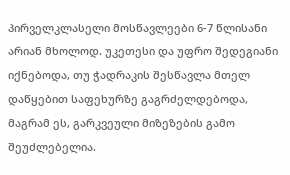პირველკლასელი მოსწავლეები 6-7 წლისანი არიან მხოლოდ. უკეთესი და უფრო შედეგიანი იქნებოდა, თუ ჭადრაკის შესწავლა მთელ დაწყებით საფეხურზე გაგრძელდებოდა, მაგრამ ეს, გარკვეული მიზეზების გამო შეუძლებელია.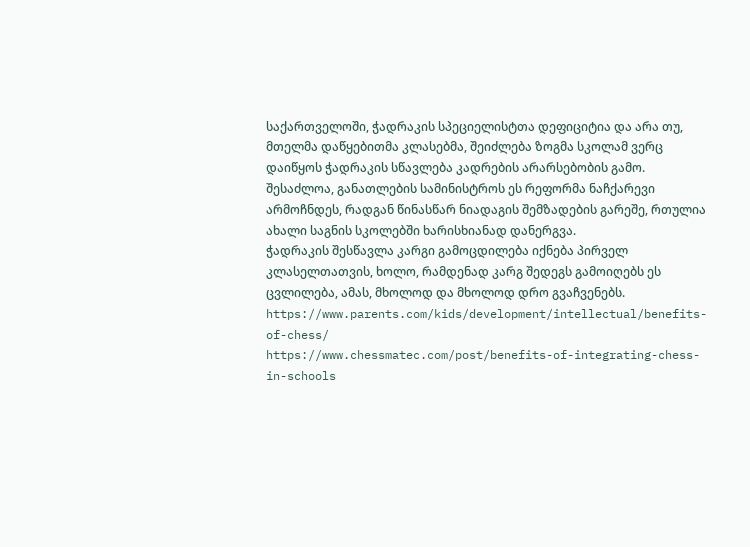საქართველოში, ჭადრაკის სპეციელისტთა დეფიციტია და არა თუ, მთელმა დაწყებითმა კლასებმა, შეიძლება ზოგმა სკოლამ ვერც დაიწყოს ჭადრაკის სწავლება კადრების არარსებობის გამო. შესაძლოა, განათლების სამინისტროს ეს რეფორმა ნაჩქარევი არმოჩნდეს, რადგან წინასწარ ნიადაგის შემზადების გარეშე, რთულია ახალი საგნის სკოლებში ხარისხიანად დანერგვა.
ჭადრაკის შესწავლა კარგი გამოცდილება იქნება პირველ კლასელთათვის, ხოლო, რამდენად კარგ შედეგს გამოიღებს ეს ცვლილება, ამას, მხოლოდ და მხოლოდ დრო გვაჩვენებს.
https://www.parents.com/kids/development/intellectual/benefits-of-chess/
https://www.chessmatec.com/post/benefits-of-integrating-chess-in-schools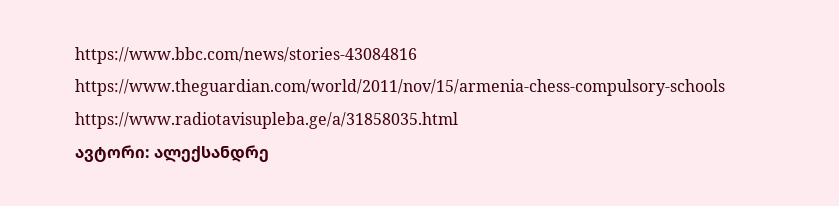https://www.bbc.com/news/stories-43084816
https://www.theguardian.com/world/2011/nov/15/armenia-chess-compulsory-schools
https://www.radiotavisupleba.ge/a/31858035.html
ავტორი: ალექსანდრე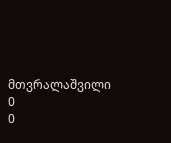მთვრალაშვილი
0
0